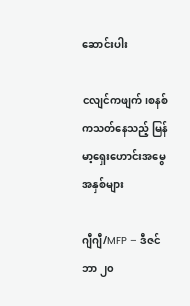ဆောင်းပါး

ငလျင်ကဖျက်၊စနစ်ကသတ်နေသည့် မြန်မာ့ရှေးဟောင်းအမွေအနှစ်များ

ဂျီဂျီ/MFP – ဒီဇင်ဘာ ၂၀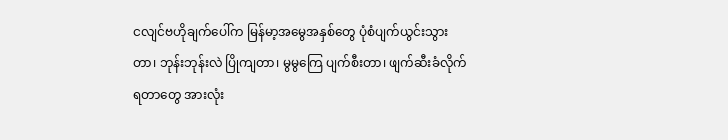ငလျင်ဗဟိုချက်ပေါ်က မြန်မာ့အမွေအနှစ်တွေ ပုံစံပျက်ယွင်းသွားတာ၊ ဘုန်းဘုန်းလဲ ပြိုကျတာ၊ မွမွကြေ ပျက်စီးတာ၊ ဖျက်ဆီးခံလိုက်ရတာတွေ အားလုံး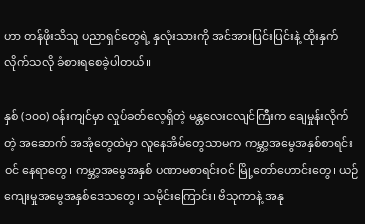ဟာ တန်ဖိုးသိသူ ပညာရှင်တွေရဲ့ နှလုံးသားကို အင်အားပြင်းပြင်းနဲ့ ထိုးနှက်လိုက်သလို ခံစားရစေခဲ့ပါတယ်။

နှစ် (၁၀၀) ဝန်းကျင်မှာ လှုပ်ခတ်လေ့ရှိတဲ့ မန္တလေးငလျင်ကြီးက ချေမှုန်းလိုက် တဲ့ အဆောက် အအုံတွေထဲမှာ လူနေအိမ်တွေသာမက ကမ္ဘာ့အမွေအနှစ်စာရင်းဝင် နေရာတွေ၊ ကမ္ဘာ့အမွေအနှစ် ပဏာမစာရင်းဝင် မြို့တော်ဟောင်းတွေ၊ ယဉ်ကျေးမှုအမွေအနှစ်ဒေသတွေ၊ သမိုင်းကြောင်း၊ ဗိသုကာနဲ့ အနု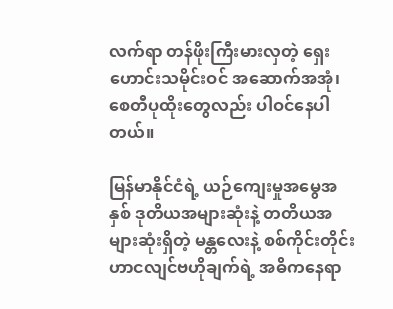လက်ရာ တန်ဖိုးကြီးမားလှတဲ့ ရှေးဟောင်းသမိုင်းဝင် အဆောက်အအုံ၊စေတီပုထိုးတွေလည်း ပါဝင်နေပါတယ်။

မြန်မာနိုင်ငံရဲ့ ယဉ်ကျေးမှုအမွေအနှစ် ဒုတိယအများဆုံးနဲ့ တတိယအများဆုံးရှိတဲ့ မန္တလေးနဲ့ စစ်ကိုင်းတိုင်းဟာငလျင်ဗဟိုချက်ရဲ့ အဓိကနေရာ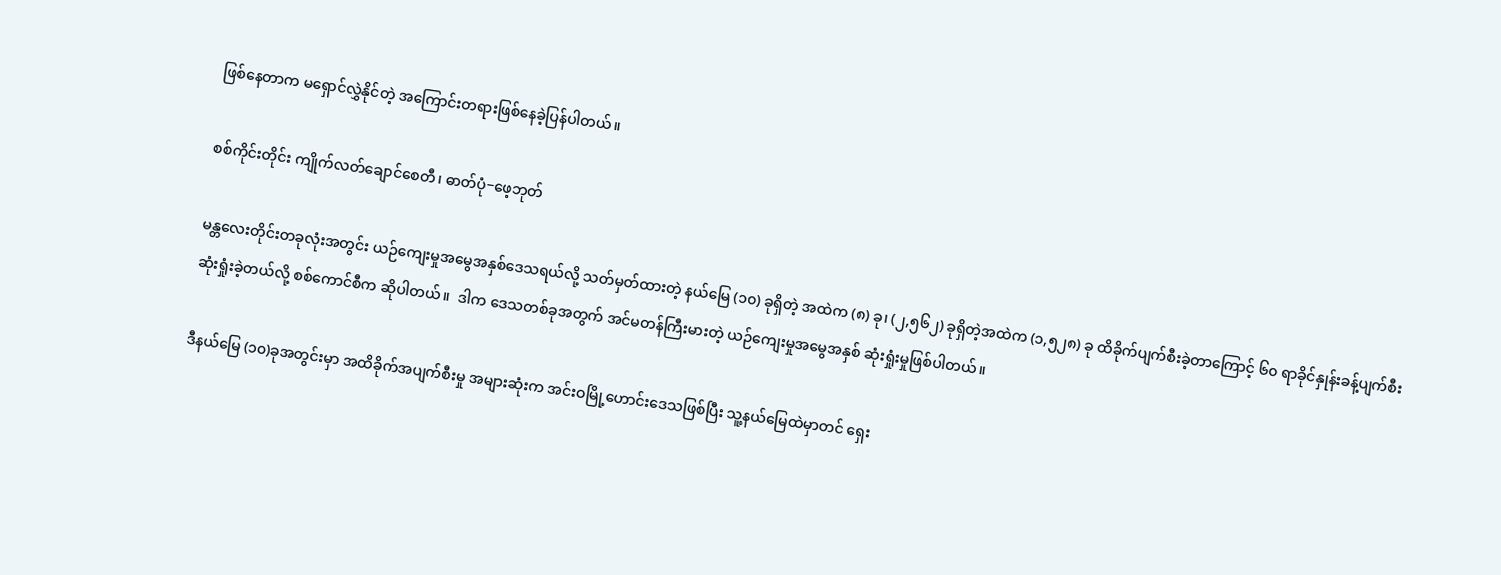ဖြစ်နေတာက မရှောင်လွှဲနိုင်တဲ့ အကြောင်းတရားဖြစ်နေခဲ့ပြန်ပါတယ်။

စစ်ကိုင်းတိုင်း ကျိုက်လတ်ချောင်စေတီ၊ ဓာတ်ပုံ−ဖေ့ဘုတ်

မန္တလေးတိုင်းတခုလုံးအတွင်း ယဉ်ကျေးမှုအမွေအနှစ်ဒေသရယ်လို့ သတ်မှတ်ထားတဲ့ နယ်မြေ (၁၀) ခုရှိတဲ့ အထဲက (၈) ခု၊ (၂,၅၆၂) ခုရှိတဲ့အထဲက (၁,၅၂၈) ခု ထိခိုက်ပျက်စီးခဲ့တာကြောင့် ၆၀ ရာခိုင်နှုန်းခန့်ပျက်စီးဆုံးရှုံးခဲ့တယ်လို့ စစ်ကောင်စီက ဆိုပါတယ်။  ဒါက ဒေသတစ်ခုအတွက် အင်မတန်ကြီးမားတဲ့ ယဉ်ကျေးမှုအမွေအနှစ် ဆုံးရှုံးမှုဖြစ်ပါတယ်။

ဒီနယ်မြေ (၁၀)ခုအတွင်းမှာ အထိခိုက်အပျက်စီးမှု အများဆုံးက အင်းဝမြို့ဟောင်းဒေသဖြစ်ပြီး သူ့နယ်မြေထဲမှာတင် ရှေး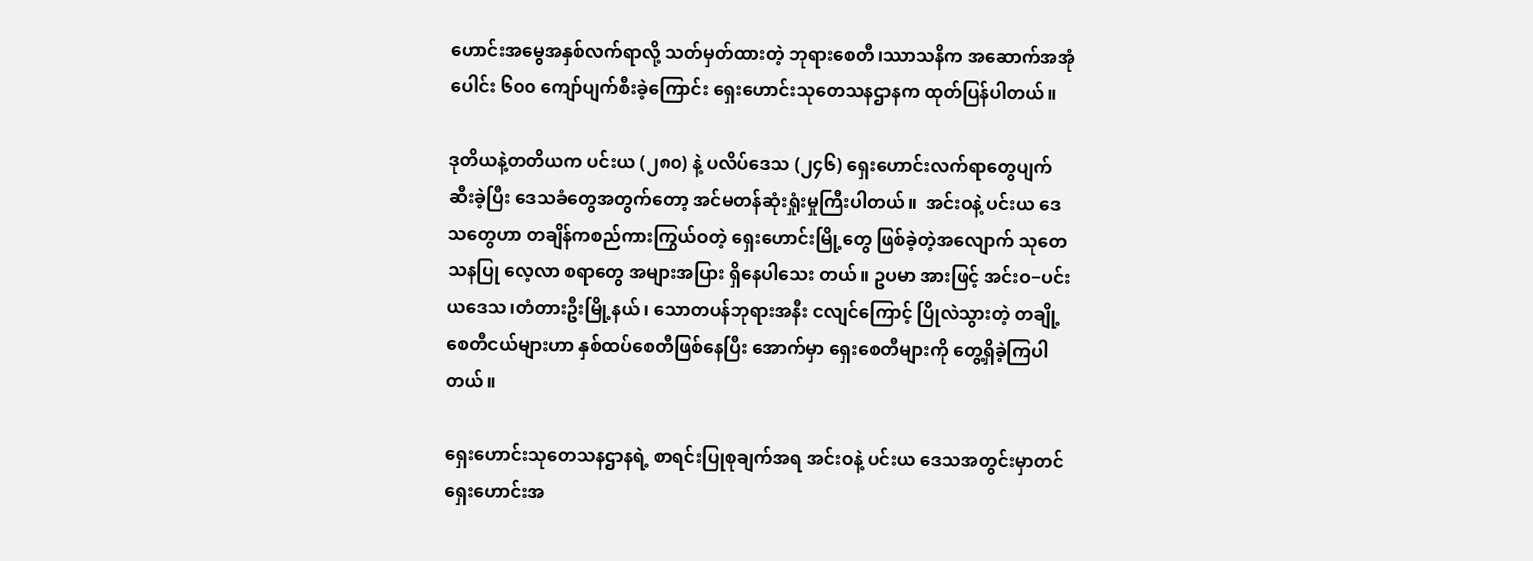ဟောင်းအမွေအနှစ်လက်ရာလို့ သတ်မှတ်ထားတဲ့ ဘုရားစေတီ၊ဿာသနိက အဆောက်အအုံပေါင်း ၆၀၀ ကျော်ပျက်စီးခဲ့ကြောင်း ရှေးဟောင်းသုတေသနဌာနက ထုတ်ပြန်ပါတယ်။

ဒုတိယနဲ့တတိယက ပင်းယ (၂၈၀) နဲ့ ပလိပ်ဒေသ (၂၄၆) ရှေးဟောင်းလက်ရာတွေပျက်ဆီးခဲ့ပြီး ဒေသခံတွေအတွက်တော့ အင်မတန်ဆုံးရှုံးမှုကြီးပါတယ်။  အင်းဝနဲ့ ပင်းယ ဒေသတွေဟာ တချိန်ကစည်ကားကြွယ်ဝတဲ့ ရှေးဟောင်းမြို့တွေ ဖြစ်ခဲ့တဲ့အလျောက် သုတေသနပြု လေ့လာ စရာတွေ အများအပြား ရှိနေပါသေး တယ်။ ဥပမာ အားဖြင့် အင်းဝ−ပင်းယဒေသ၊တံတားဦးမြို့နယ်၊ သောတပန်ဘုရားအနီး ငလျင်ကြောင့် ပြိုလဲသွားတဲ့ တချို့စေတီငယ်များဟာ နှစ်ထပ်စေတီဖြစ်နေပြီး အောက်မှာ ရှေးစေတီများကို တွေ့ရှိခဲ့ကြပါတယ်။

ရှေးဟောင်းသုတေသနဌာနရဲ့ စာရင်းပြုစုချက်အရ အင်းဝနဲ့ ပင်းယ ဒေသအတွင်းမှာတင် ရှေးဟောင်းအ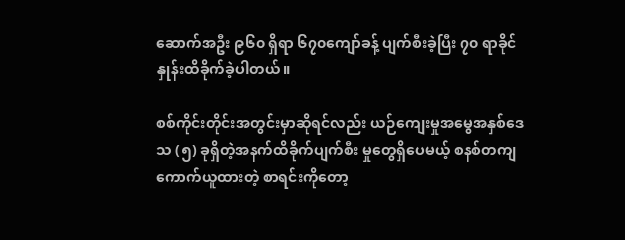ဆောက်အဦး ၉၆၀ ရှိရာ ၆၇၀ကျော်ခန့် ပျက်စီးခဲ့ပြီး ၇၀ ရာခိုင်နှုန်းထိခိုက်ခဲ့ပါတယ်။

စစ်ကိုင်းတိုင်းအတွင်းမှာဆိုရင်လည်း ယဉ်ကျေးမှုအမွေအနှစ်ဒေသ (၅) ခုရှိတဲ့အနက်ထိခိုက်ပျက်စီး မှုတွေရှိပေမယ့် စနစ်တကျကောက်ယူထားတဲ့ စာရင်းကိုတော့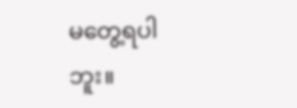မတွေ့ရပါဘူး။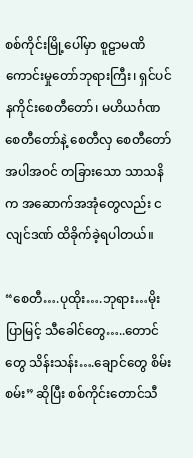စစ်ကိုင်းမြို့ပေါ်မှာ စူဠာမဏိ ကောင်းမှုတော်ဘုရားကြီး၊ ရှင်ပင်နကိုင်းစေတီတော်၊ မဟိယင်္ဂဏ စေတီတော်နဲ့ စေတီလှ စေတီတော်အပါအဝင် တခြားသော သာသနိက အဆောက်အအုံတွေလည်း ငလျင်ဒဏ် ထိခိုက်ခဲ့ရပါတယ်။

“စေတီ….ပုထိုး….ဘုရား…မိုးပြာမြင့် သီခေါင်တွေ…..တောင်တွေ သိန်းသန်း….ချောင်တွေ စိမ်းစမ်း” ဆိုပြီး စစ်ကိုင်းတောင်သီ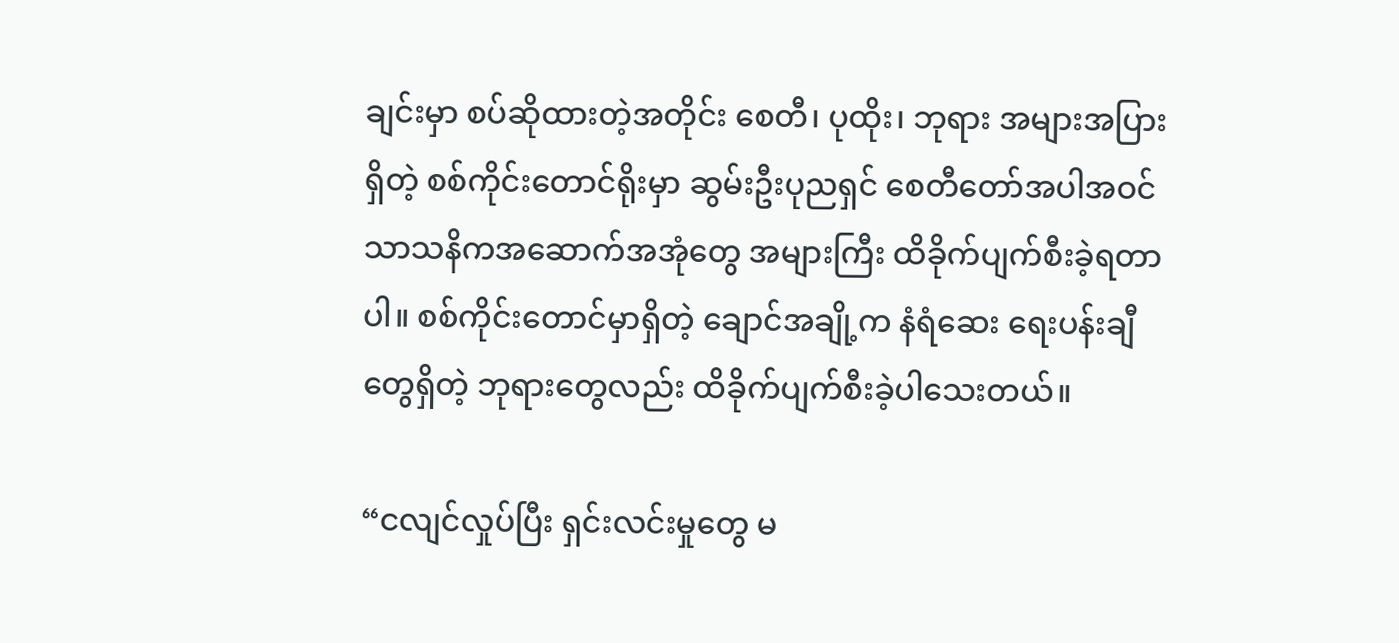ချင်းမှာ စပ်ဆိုထားတဲ့အတိုင်း စေတီ၊ ပုထိုး၊ ဘုရား အများအပြားရှိတဲ့ စစ်ကိုင်းတောင်ရိုးမှာ ဆွမ်းဦးပုညရှင် စေတီတော်အပါအဝင် သာသနိကအဆောက်အအုံတွေ အများကြီး ထိခိုက်ပျက်စီးခဲ့ရတာပါ။ စစ်ကိုင်းတောင်မှာရှိတဲ့ ချောင်အချို့က နံရံဆေး ရေးပန်းချီတွေရှိတဲ့ ဘုရားတွေလည်း ထိခိုက်ပျက်စီးခဲ့ပါသေးတယ်။

“ငလျင်လှုပ်ပြီး ရှင်းလင်းမှုတွေ မ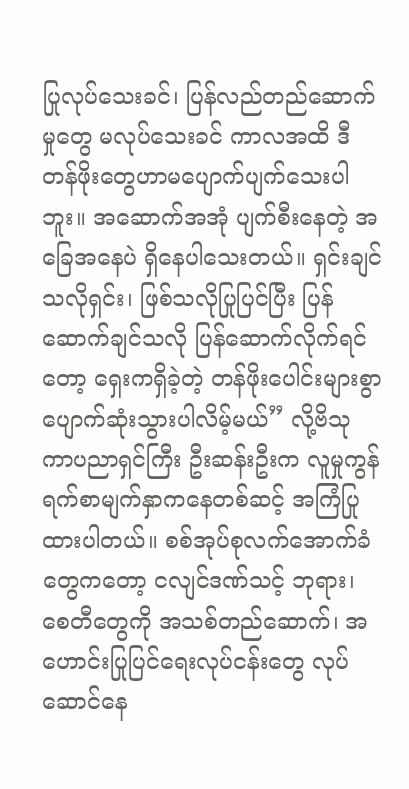ပြုလုပ်သေးခင်၊ ပြန်လည်တည်ဆောက်မှုတွေ မလုပ်သေးခင် ကာလအထိ ဒီတန်ဖိုးတွေဟာမပျောက်ပျက်သေးပါဘူး။ အဆောက်အအုံ ပျက်စီးနေတဲ့ အခြေအနေပဲ ရှိနေပါသေးတယ်။ ရှင်းချင်သလိုရှင်း၊ ဖြစ်သလိုပြုပြင်ပြီး ပြန်ဆောက်ချင်သလို ပြန်ဆောက်လိုက်ရင်တော့ ရှေးကရှိခဲ့တဲ့ တန်ဖိုးပေါင်းများစွာ ပျောက်ဆုံးသွားပါလိမ့်မယ်” လို့ဗိသုကာပညာရှင်ကြီး ဦးဆန်းဦးက လူမှုကွန်ရက်စာမျက်နှာကနေတစ်ဆင့် အကြံပြုထားပါတယ်။ စစ်အုပ်စုလက်အောက်ခံတွေကတော့ ငလျင်ဒဏ်သင့် ဘုရား၊ စေတီတွေကို အသစ်တည်ဆောက်၊ အဟောင်းပြုပြင်ရေးလုပ်ငန်းတွေ လုပ်ဆောင်နေ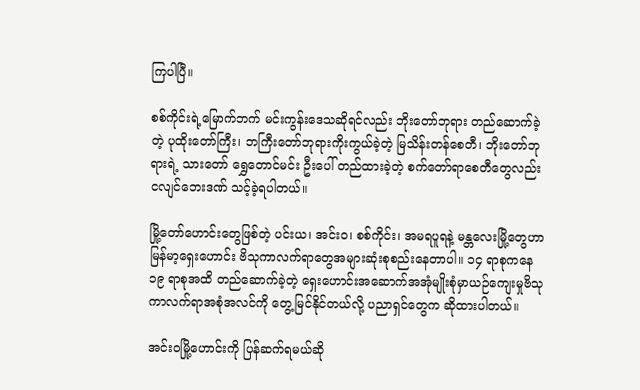ကြပါပြီ။

စစ်ကိုင်းရဲ့မြောက်ဘက် မင်းကွန်းဒေသဆိုရင်လည်း ဘိုးတော်ဘုရား တည်ဆောက်ခဲ့တဲ့ ပုထိုးတော်ကြီး၊ ဘကြီးတော်ဘုရားကိုးကွယ်ခဲ့တဲ့ မြသိန်းတန်စေတီ၊ ဘိုးတော်ဘုရားရဲ့ သားတော် ရွှေတောင်မင်း ဦးပေါ် တည်ထားခဲ့တဲ့ စက်တော်ရာစေတီတွေလည်း ငလျင်ဘေးဒဏ် သင့်ခဲ့ရပါတယ်။

မြို့တော်ဟောင်းတွေဖြစ်တဲ့ ပင်းယ၊ အင်းဝ၊ စစ်ကိုင်း၊ အမရပူရနဲ့ မန္တလေးမြို့တွေဟာ မြန်မာ့ရှေးဟောင်း ဗိသုကာလက်ရာတွေအများဆုံးစုစည်းနေတာပါ။ ၁၄ ရာစုကနေ ၁၉ ရာစုအထိ တည်ဆောက်ခဲ့တဲ့ ရှေးဟောင်းအဆောက်အအုံမျိုးစုံမှာယဉ်ကျေးမှုဗိသုကာလက်ရာအစုံအလင်ကို တွေ့မြင်နိုင်တယ်လို့ ပညာရှင်တွေက ဆိုထားပါတယ်။

အင်းဝမြို့ဟောင်းကို ပြန်ဆက်ရမယ်ဆို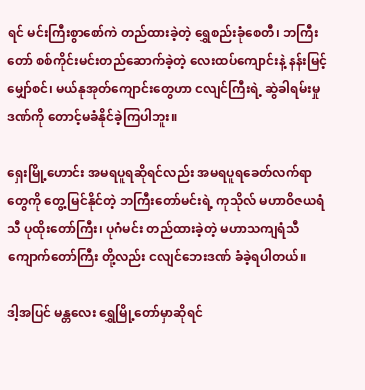ရင် မင်းကြီးစွာစော်ကဲ တည်ထားခဲ့တဲ့ ရွှေစည်းခုံစေတီ၊ ဘကြီးတော် စစ်ကိုင်းမင်းတည်ဆောက်ခဲ့တဲ့ လေးထပ်ကျောင်းနဲ့ နန်းမြင့်မျှော်စင်၊ မယ်နုအုတ်ကျောင်းတွေဟာ ငလျင်ကြီးရဲ့ ဆွဲခါရမ်းမှုဒဏ်ကို တောင့်မခံနိုင်ခဲ့ကြပါဘူး။

ရှေးမြို့ဟောင်း အမရပူရဆိုရင်လည်း အမရပူရခေတ်လက်ရာတွေကို တွေ့မြင်နိုင်တဲ့ ဘကြီးတော်မင်းရဲ့ ကုသိုလ် မဟာဝိဇယရံသီ ပုထိုးတော်ကြီး၊ ပုဂံမင်း တည်ထားခဲ့တဲ့ မဟာသကျရံသီ ကျောက်တော်ကြီး တို့လည်း ငလျင်ဘေးဒဏ် ခံခဲ့ရပါတယ်။

ဒါ့အပြင် မန္တလေး ရွှေမြို့တော်မှာဆိုရင်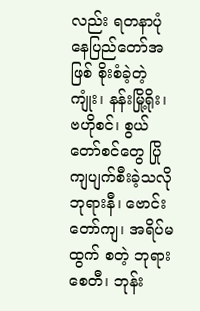လည်း ရတနာပုံနေပြည်တော်အဖြစ် စိုးစံခဲ့တဲ့ ကျုံး၊ နန်းမြို့ရိုး၊ ဗဟိုစင်၊ စွယ်တော်စင်တွေ ပြိုကျပျက်စီးခဲ့သလို ဘုရားနီ၊ ဗောင်းတော်ကျ၊ အရိပ်မထွက် စတဲ့ ဘုရားစေတီ၊ ဘုန်း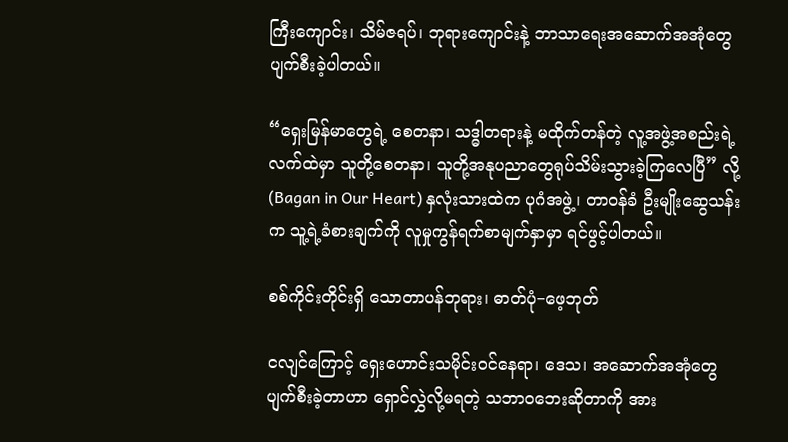ကြီးကျောင်း၊ သိမ်ဇရပ်၊ ဘုရားကျောင်းနဲ့ ဘာသာရေးအဆောက်အအုံတွေ ပျက်စီးခဲ့ပါတယ်။

“ရှေးမြန်မာတွေရဲ့ စေတနာ၊ သဒ္ဓါတရားနဲ့ မထိုက်တန်တဲ့ လူ့အဖွဲ့အစည်းရဲ့လက်ထဲမှာ သူတို့စေတနာ၊ သူတို့အနုပညာတွေရုပ်သိမ်းသွားခဲ့ကြလေပြီ” လို့ (Bagan in Our Heart) နှလုံးသားထဲက ပုဂံအဖွဲ့၊ တာဝန်ခံ ဦးမျိုးဆွေသန်းက သူ့ရဲ့ခံစားချက်ကို လူမှုကွန်ရက်စာမျက်နှာမှာ ရင်ဖွင့်ပါတယ်။

စစ်ကိုင်းတိုင်းရှိ သောတာပန်ဘုရား၊ ဓာတ်ပုံ−ဖေ့ဘုတ်

ငလျင်ကြောင့် ရှေးဟောင်းသမိုင်းဝင်နေရာ၊ ဒေသ၊ အဆောက်အအုံတွေ ပျက်စီးခဲ့တာဟာ ရှောင်လွှဲလို့မရတဲ့ သဘာဝဘေးဆိုတာကို အား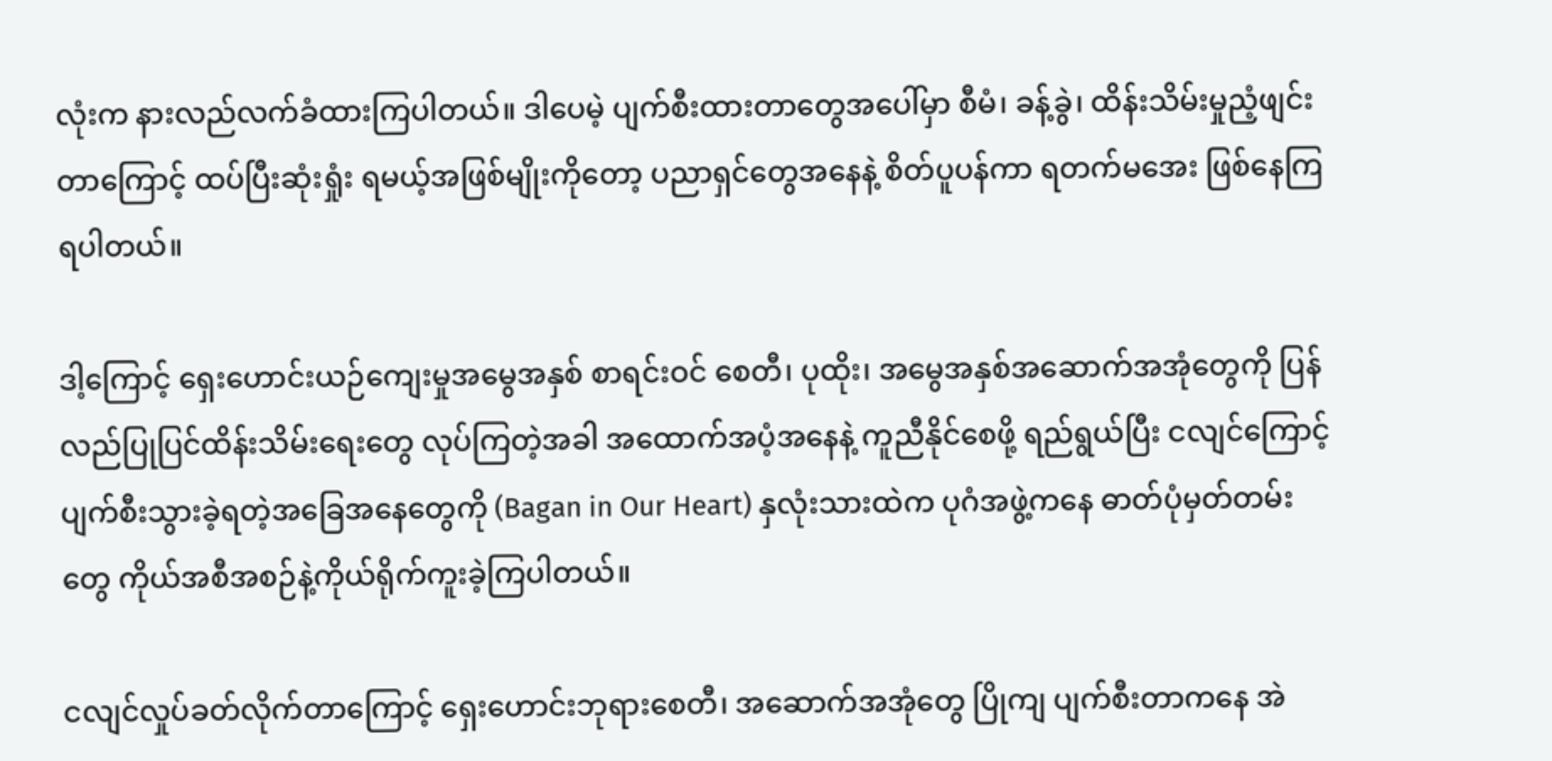လုံးက နားလည်လက်ခံထားကြပါတယ်။ ဒါပေမဲ့ ပျက်စီးထားတာတွေအပေါ်မှာ စီမံ၊ ခန့်ခွဲ၊ ထိန်းသိမ်းမှုညံ့ဖျင်းတာကြောင့် ထပ်ပြီးဆုံးရှုံး ရမယ့်အဖြစ်မျိုးကိုတော့ ပညာရှင်တွေအနေနဲ့ စိတ်ပူပန်ကာ ရတက်မအေး ဖြစ်နေကြရပါတယ်။

ဒါ့ကြောင့် ရှေးဟောင်းယဉ်ကျေးမှုအမွေအနှစ် စာရင်းဝင် စေတီ၊ ပုထိုး၊ အမွေအနှစ်အဆောက်အအုံတွေကို ပြန်လည်ပြုပြင်ထိန်းသိမ်းရေးတွေ လုပ်ကြတဲ့အခါ အထောက်အပံ့အနေနဲ့ ကူညီနိုင်စေဖို့ ရည်ရွယ်ပြီး ငလျင်ကြောင့် ပျက်စီးသွားခဲ့ရတဲ့အခြေအနေတွေကို (Bagan in Our Heart) နှလုံးသားထဲက ပုဂံအဖွဲ့ကနေ ဓာတ်ပုံမှတ်တမ်းတွေ ကိုယ်အစီအစဉ်နဲ့ကိုယ်ရိုက်ကူးခဲ့ကြပါတယ်။

ငလျင်လှုပ်ခတ်လိုက်တာကြောင့် ရှေးဟောင်းဘုရားစေတီ၊ အဆောက်အအုံတွေ ပြိုကျ ပျက်စီးတာကနေ အဲ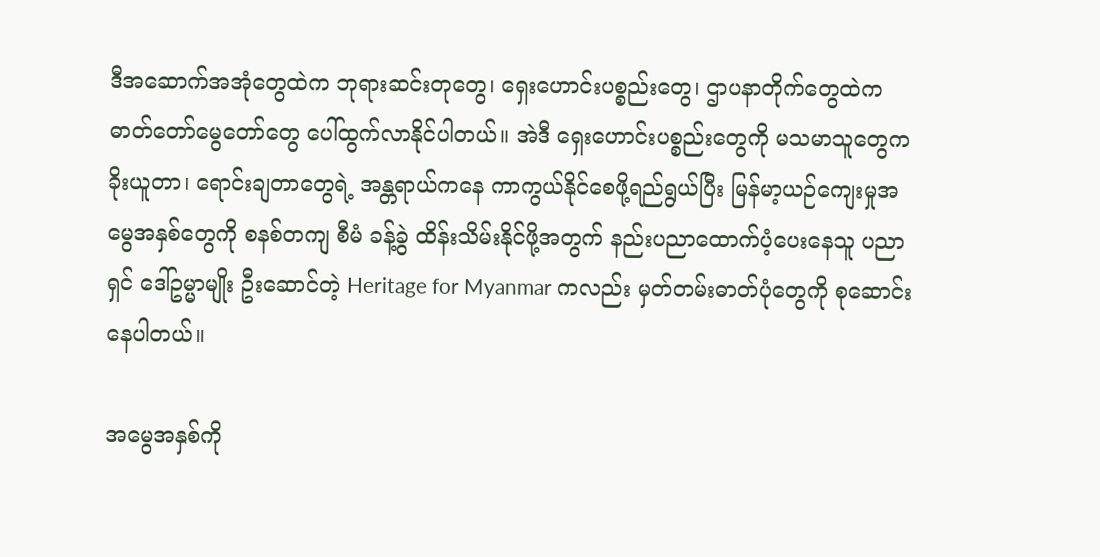ဒီအဆောက်အအုံတွေထဲက ဘုရားဆင်းတုတွေ၊ ရှေးဟောင်းပစ္စည်းတွေ၊ ဌာပနာတိုက်တွေထဲက ဓာတ်တော်မွေတော်တွေ ပေါ်ထွက်လာနိုင်ပါတယ်။ အဲဒီ ရှေးဟောင်းပစ္စည်းတွေကို မသမာသူတွေက ခိုးယူတာ၊ ရောင်းချတာတွေရဲ့ အန္တရာယ်ကနေ ကာကွယ်နိုင်စေဖို့ရည်ရွယ်ပြီး မြန်မာ့ယဉ်ကျေးမှုအမွေအနှစ်တွေကို စနစ်တကျ စီမံ ခန့်ခွဲ ထိန်းသိမ်းနိုင်ဖို့အတွက် နည်းပညာထောက်ပံ့ပေးနေသူ ပညာရှင် ဒေါ်ဥမ္မာမျိုး ဦးဆောင်တဲ့ Heritage for Myanmar ကလည်း မှတ်တမ်းဓာတ်ပုံတွေကို စုဆောင်းနေပါတယ်။

အမွေအနှစ်ကို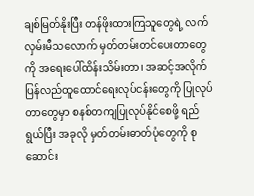ချစ်မြတ်နိုးပြီး တန်ဖိုးထားကြသူတွေရဲ့ လက်လှမ်းမီသလောက် မှတ်တမ်းတင်ပေးတာတွေကို အရေးပေါ်ထိန်းသိမ်းတာ၊ အဆင့်အလိုက် ပြန်လည်ထူထောင်ရေးလုပ်ငန်းတွေကို ပြုလုပ်တာတွေမှာ စနစ်တကျပြုလုပ်နိုင်စေဖို့ ရည်ရွယ်ပြီး အခုလို မှတ်တမ်းဓာတ်ပုံတွေကို စုဆောင်း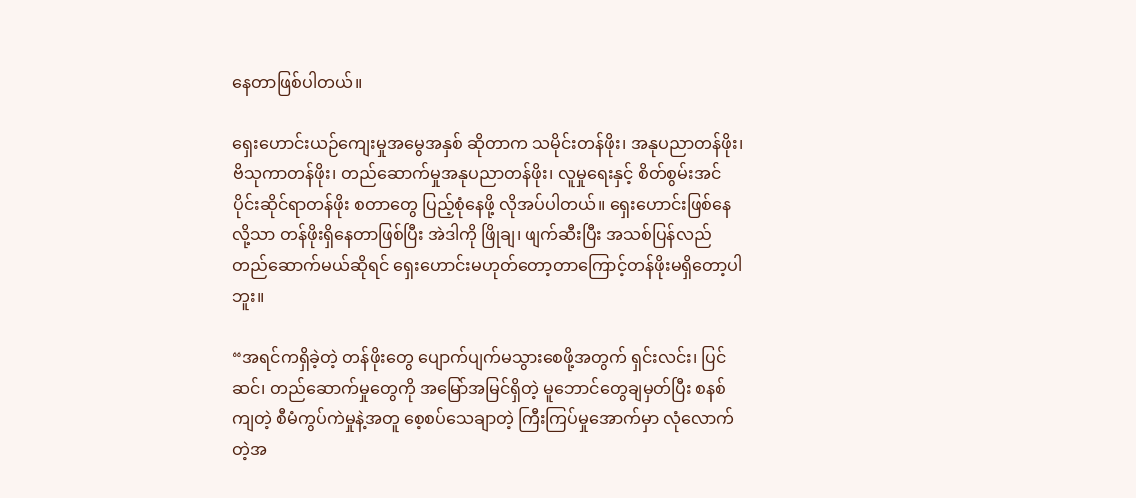နေတာဖြစ်ပါတယ်။

ရှေးဟောင်းယဉ်ကျေးမှုအမွေအနှစ် ဆိုတာက သမိုင်းတန်ဖိုး၊ အနုပညာတန်ဖိုး၊ ဗိသုကာတန်ဖိုး၊ တည်ဆောက်မှုအနုပညာတန်ဖိုး၊ လူမှုရေးနှင့် စိတ်စွမ်းအင်ပိုင်းဆိုင်ရာတန်ဖိုး စတာတွေ ပြည့်စုံနေဖို့ လိုအပ်ပါတယ်။ ရှေးဟောင်းဖြစ်နေလို့သာ တန်ဖိုးရှိနေတာဖြစ်ပြီး အဲဒါကို ဖြိုချ၊ ဖျက်ဆီးပြီး အသစ်ပြန်လည်တည်ဆောက်မယ်ဆိုရင် ရှေးဟောင်းမဟုတ်တော့တာကြောင့်တန်ဖိုးမရှိတော့ပါဘူး။

“အရင်ကရှိခဲ့တဲ့ တန်ဖိုးတွေ ပျောက်ပျက်မသွားစေဖို့အတွက် ရှင်းလင်း၊ ပြင်ဆင်၊ တည်ဆောက်မှုတွေကို အမြော်အမြင်ရှိတဲ့ မူဘောင်တွေချမှတ်ပြီး စနစ်ကျတဲ့ စီမံကွပ်ကဲမှုနဲ့အတူ စေ့စပ်သေချာတဲ့ ကြီးကြပ်မှုအောက်မှာ လုံလောက်တဲ့အ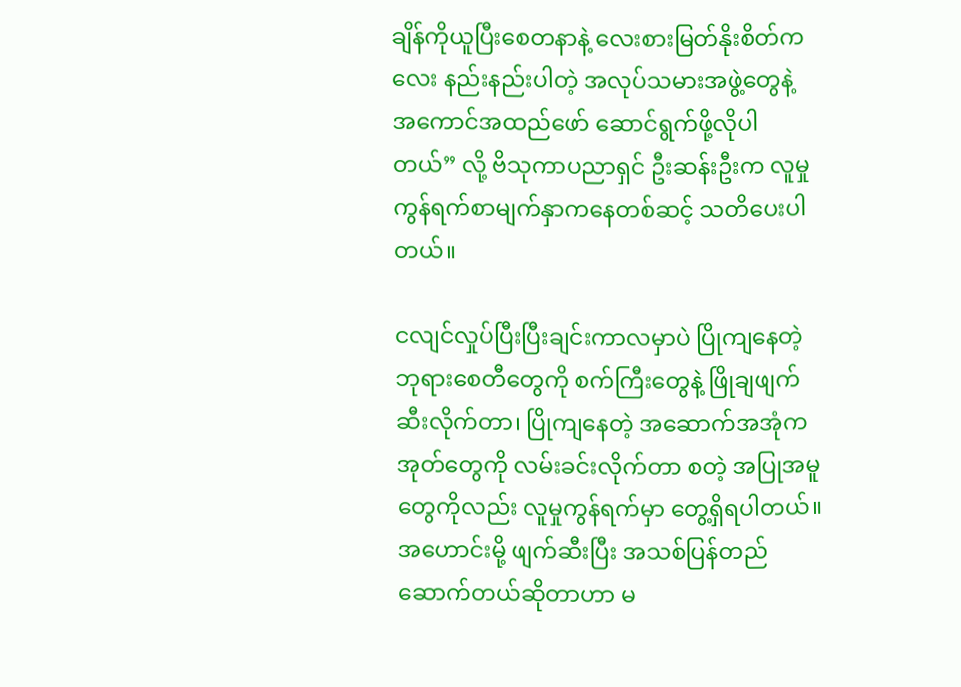ချိန်ကိုယူပြီးစေတနာနဲ့ လေးစားမြတ်နိုးစိတ်ကလေး နည်းနည်းပါတဲ့ အလုပ်သမားအဖွဲ့တွေနဲ့ အကောင်အထည်ဖော် ဆောင်ရွက်ဖို့လိုပါတယ်” လို့ ဗိသုကာပညာရှင် ဦးဆန်းဦးက လူမှုကွန်ရက်စာမျက်နှာကနေတစ်ဆင့် သတိပေးပါတယ်။

ငလျင်လှုပ်ပြီးပြီးချင်းကာလမှာပဲ ပြိုကျနေတဲ့ဘုရားစေတီတွေကို စက်ကြီးတွေနဲ့ ဖြိုချဖျက်ဆီးလိုက်တာ၊ ပြိုကျနေတဲ့ အဆောက်အအုံက အုတ်တွေကို လမ်းခင်းလိုက်တာ စတဲ့ အပြုအမူတွေကိုလည်း လူမှုကွန်ရက်မှာ တွေ့ရှိရပါတယ်။အဟောင်းမို့ ဖျက်ဆီးပြီး အသစ်ပြန်တည်ဆောက်တယ်ဆိုတာဟာ မ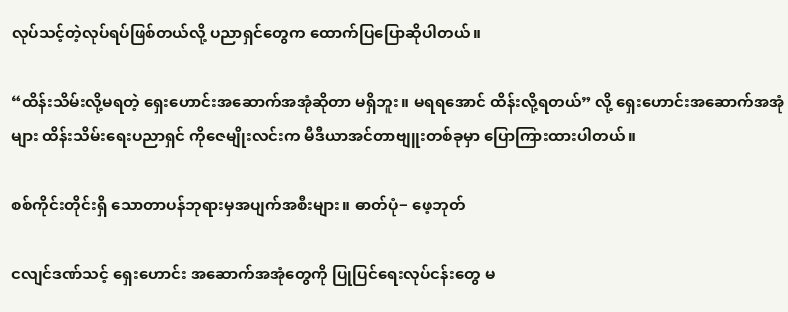လုပ်သင့်တဲ့လုပ်ရပ်ဖြစ်တယ်လို့ ပညာရှင်တွေက ထောက်ပြပြောဆိုပါတယ်။

“ထိန်းသိမ်းလို့မရတဲ့ ရှေးဟောင်းအဆောက်အအုံဆိုတာ မရှိဘူး။ မရရအောင် ထိန်းလို့ရတယ်” လို့ ရှေးဟောင်းအဆောက်အအုံများ ထိန်းသိမ်းရေးပညာရှင် ကိုဇေမျိုးလင်းက မီဒီယာအင်တာဗျူးတစ်ခုမှာ ပြောကြားထားပါတယ်။

စစ်ကိုင်းတိုင်းရှိ သောတာပန်ဘုရားမှအပျက်အစီးများ။ ဓာတ်ပုံ− ဖေ့ဘုတ်

ငလျင်ဒဏ်သင့် ရှေးဟောင်း အဆောက်အအုံတွေကို ပြုပြင်ရေးလုပ်ငန်းတွေ မ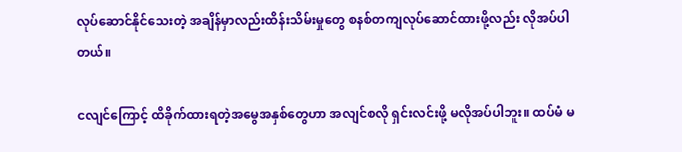လုပ်ဆောင်နိုင်သေးတဲ့ အချိန်မှာလည်းထိန်းသိမ်းမှုတွေ စနစ်တကျလုပ်ဆောင်ထားဖို့လည်း လိုအပ်ပါတယ်။

ငလျင်ကြောင့် ထိခိုက်ထားရတဲ့အမွေအနှစ်တွေဟာ အလျင်စလို ရှင်းလင်းဖို့ မလိုအပ်ပါဘူး။ ထပ်မံ မ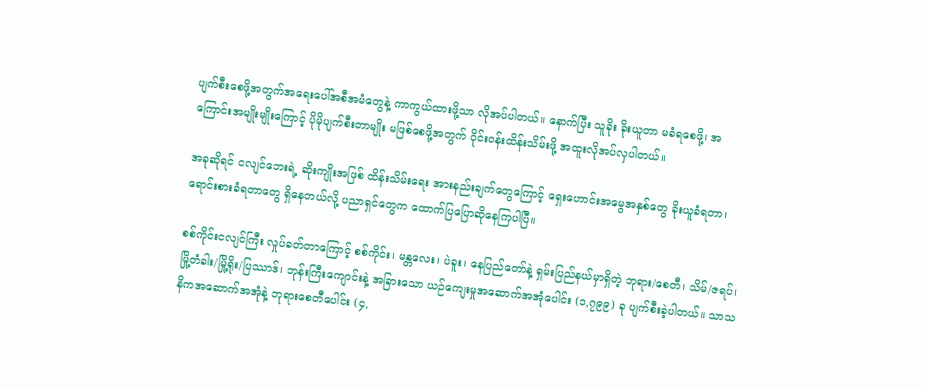ပျက်စီးစေဖို့အတွက်အရေးပေါ်အစီအမံတွေနဲ့ ကာကွယ်ထားဖို့သာ လိုအပ်ပါတယ်။ နောက်ပြီး သူခိုး ခိုးယူတာ မခံရစေဖို့၊ အကြောင်းအမျိုးမျိုးကြောင့် ပိုမိုပျက်စီးတာမျိုး မဖြစ်စေဖို့အတွက် ဝိုင်းဝန်းထိန်းသိမ်းဖို့ အထူးလိုအပ်လှပါတယ်။

အခုဆိုရင် ငလျင်ဘေးရဲ့ ဆိုးကျိုးအဖြစ် ထိန်းသိမ်းရေး အားနည်းချက်တွေကြောင့် ရှေးဟောင်းအမွေအနှစ်တွေ ခိုးယူခံရတာ၊ ရောင်းစားခံရတာတွေ ရှိနေတယ်လို့ ပညာရှင်တွေက ထောက်ပြပြောဆိုနေကြပါပြီ။

စစ်ကိုင်းငလျင်ကြီး လှုပ်ခတ်တာကြောင့် စစ်ကိုင်း၊ မန္တလေး၊ ပဲခူး၊ နေပြည်တော်နဲ့ ရှမ်းပြည်နယ်မှာရှိတဲ့ ဘုရား/စေတီ၊ သိမ်/ဇရပ်၊ မြို့တံခါး/မြို့ရိုး/ပြဿာဒ်၊ ဘုန်းကြီးကျောင်းနဲ့ အခြားသော ယဉ်ကျေးမှုအဆောက်အအုံပေါင်း (၁,၇၉၉) ခု ပျက်စီးခဲ့ပါတယ်။ သာသနိကအဆောက်အအုံနဲ့ ဘုရားစေတီပေါင်း (၄,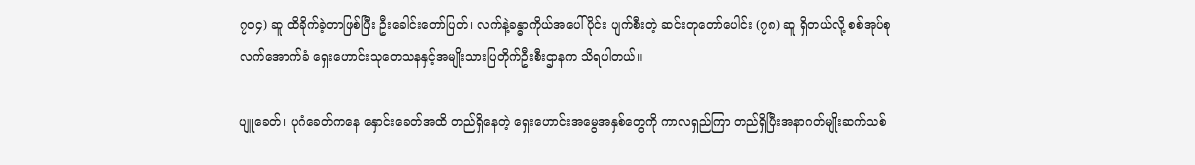၇၀၄) ဆူ ထိခိုက်ခဲ့တာဖြစ်ပြီး ဦးခေါင်းတော်ပြတ်၊ လက်နဲ့ခန္ဓာကိုယ်အပေါ်ပိုင်း ပျက်စီးတဲ့ ဆင်းတုတော်ပေါင်း (၇၈) ဆူ ရှိတယ်လို့ စစ်အုပ်စု လက်အောက်ခံ ရှေးဟောင်းသုတေသနနှင့်အမျိုးသားပြတိုက်ဦးစီးဌာနက သိရပါတယ်။

ပျူခေတ်၊ ပုဂံခေတ်ကနေ နှောင်းခေတ်အထိ တည်ရှိနေတဲ့ ရှေးဟောင်းအမွေအနှစ်တွေကို ကာလရှည်ကြာ တည်ရှိပြီးအနာဂတ်မျိုးဆက်သစ်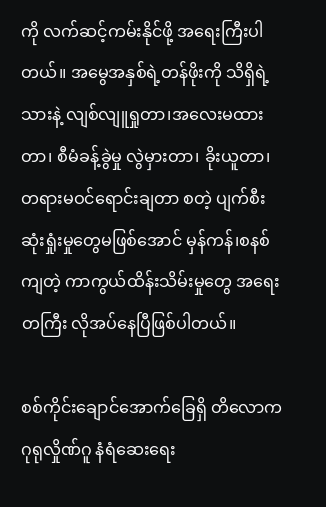ကို လက်ဆင့်ကမ်းနိုင်ဖို့ အရေးကြီးပါတယ်။ အမွေအနှစ်ရဲ့တန်ဖိုးကို သိရှိရဲ့သားနဲ့ လျစ်လျူရှုတာ၊အလေးမထားတာ၊ စီမံခန့်ခွဲမှု လွဲမှားတာ၊ ခိုးယူတာ၊ တရားမဝင်ရောင်းချတာ စတဲ့ ပျက်စီးဆုံးရှုံးမှုတွေမဖြစ်အောင် မှန်ကန်၊စနစ်ကျတဲ့ ကာကွယ်ထိန်းသိမ်းမှုတွေ အရေးတကြီး လိုအပ်နေပြီဖြစ်ပါတယ်။

စစ်ကိုင်းချောင်အောက်ခြေရှိ တိလောကဂုရုလှိုဏ်ဂူ နံရံဆေးရေး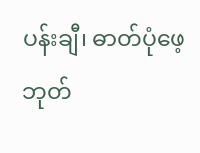ပန်းချီ၊ ဓာတ်ပုံဖေ့ဘုတ်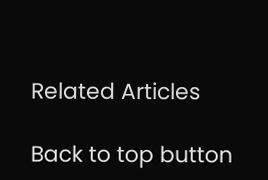Related Articles

Back to top button